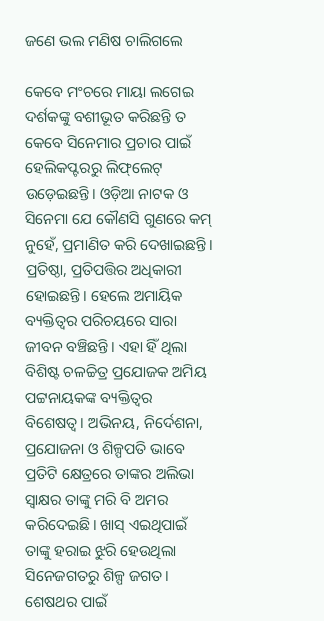ଜଣେ ଭଲ ମଣିଷ ଚାଲିଗଲେ

କେବେ ମଂଚରେ ମାୟା ଲଗେଇ ଦର୍ଶକଙ୍କୁ ବଶୀଭୂତ କରିଛନ୍ତି ତ କେବେ ସିନେମାର ପ୍ରଚାର ପାଇଁ ହେଲିକପ୍ଟରରୁ ଲିଫ୍‌ଲେଟ୍‌ ଉଡ଼େଇଛନ୍ତି। ଓଡ଼ିଆ ନାଟକ ଓ ସିନେମା ଯେ କୌଣସି ଗୁଣରେ କମ୍‌ ନୁହେଁ, ପ୍ରମାଣିତ କରି ଦେଖାଇଛନ୍ତି। ପ୍ରତିଷ୍ଠା, ପ୍ରତିପତ୍ତିର ଅଧିକାରୀ ହୋଇଛନ୍ତି। ହେଲେ ଅମାୟିକ ବ୍ୟକ୍ତିତ୍ବର ପରିଚୟରେ ସାରା ଜୀବନ ବଞ୍ଚିଛନ୍ତି। ଏହା ହିଁ ଥିଲା ବିଶିଷ୍ଟ ଚଳଚ୍ଚିତ୍ର ପ୍ରଯୋଜକ ଅମିୟ ପଟ୍ଟନାୟକଙ୍କ ବ୍ୟକ୍ତିତ୍ବର ବିଶେଷତ୍ବ। ଅଭିନୟ, ନିର୍ଦେଶନା, ପ୍ରଯୋଜନା ଓ ଶିଳ୍ପପତି ଭାବେ ପ୍ରତିଟି କ୍ଷେତ୍ରରେ ତାଙ୍କର ଅଲିଭା ସ୍ବାକ୍ଷର ତାଙ୍କୁ ମରି ବି ଅମର କରିଦେଇଛି। ଖାସ୍‌ ଏଇଥିପାଇଁ ତାଙ୍କୁ ହରାଇ ଝୁରି ହେଉଥିଲା ସିନେଜଗତରୁ ଶିଳ୍ପ ଜଗତ। ଶେଷଥର ପାଇଁ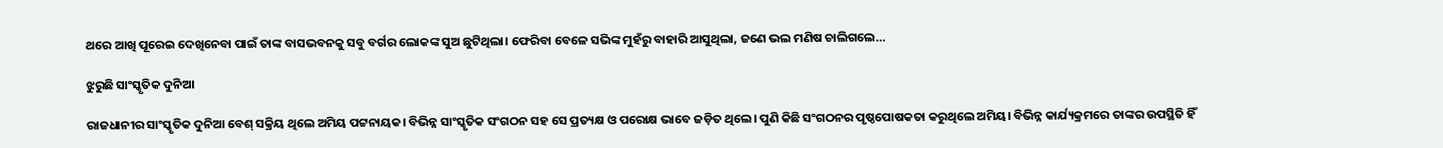ଥରେ ଆଖି ପୂରେଇ ଦେଖିନେବା ପାଇଁ ତାଙ୍କ ବାସଭବନକୁ ସବୁ ବର୍ଗର ଲୋକଙ୍କ ‌ସୁଅ ଛୁଟିଥିଲା। ଫେରିବା ବେଳେ ସଭିଙ୍କ ମୁହଁରୁ ବାହାରି ଆସୁଥିଲା, ଜଣେ ଭଲ ମଣିଷ ଚାଲିଗଲେ…

ଝୁରୁଛି ସାଂସ୍କୃତିକ ଦୁନିଆ

ରାଜଧାନୀର ସାଂସ୍କୃତିକ ଦୁନିଆ ବେଶ୍ ସକ୍ରିୟ ଥିଲେ ଅମିୟ ପଟ୍ଟନାୟକ। ବିଭିନ୍ନ ସାଂସ୍କୃତିକ ସଂଗଠନ ସହ ସେ ପ୍ରତ୍ୟକ୍ଷ ଓ ପରୋକ୍ଷ ଭାବେ ଜଡ଼ିତ ଥିଲେ। ପୁଣି କିଛି ସଂଗଠନର ପୃଷ୍ଠପୋଷକତା କରୁଥିଲେ ଅମିୟ। ବିଭିନ୍ନ କାର୍ଯ୍ୟକ୍ରମରେ ତାଙ୍କର ଉପସ୍ଥିତି ହିଁ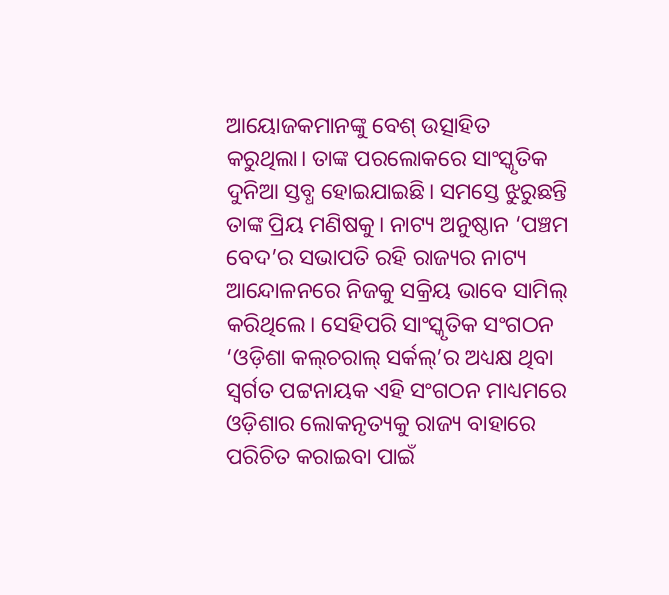ଆୟୋଜକମାନଙ୍କୁ ବେଶ୍ ଉତ୍ସାହିତ କରୁଥିଲା। ତାଙ୍କ ପରଲୋକରେ ସାଂସ୍କୃତିକ ଦୁନିଆ ସ୍ତବ୍ଧ ହୋଇଯାଇଛି। ସମସ୍ତେ ଝୁରୁଛନ୍ତି ତାଙ୍କ ପ୍ରିୟ ମଣିଷକୁ। ନାଟ୍ୟ ଅନୁଷ୍ଠାନ ‘ପଞ୍ଚମ ବେଦ’ର ସଭାପତି ରହି ରାଜ୍ୟର ନାଟ୍ୟ ଆନ୍ଦୋଳନରେ ନିଜକୁ ସକ୍ରିୟ ଭାବେ ସାମିଲ୍ କରିଥିଲେ। ସେହିପରି ସାଂସ୍କୃତିକ ସଂଗଠନ ‘ଓଡ଼ିଶା କଲ୍‌ଚରାଲ୍ ସର୍କଲ୍‌’ର ଅଧ୍ୟକ୍ଷ ଥିବା ସ୍ବର୍ଗତ ପଟ୍ଟନାୟକ ଏହି ସଂଗଠନ ମାଧ୍ୟମରେ ଓଡ଼ିଶାର ଲୋକନୃତ୍ୟକୁ ରାଜ୍ୟ ବାହାରେ ପରିଚିତ କରାଇବା ପାଇଁ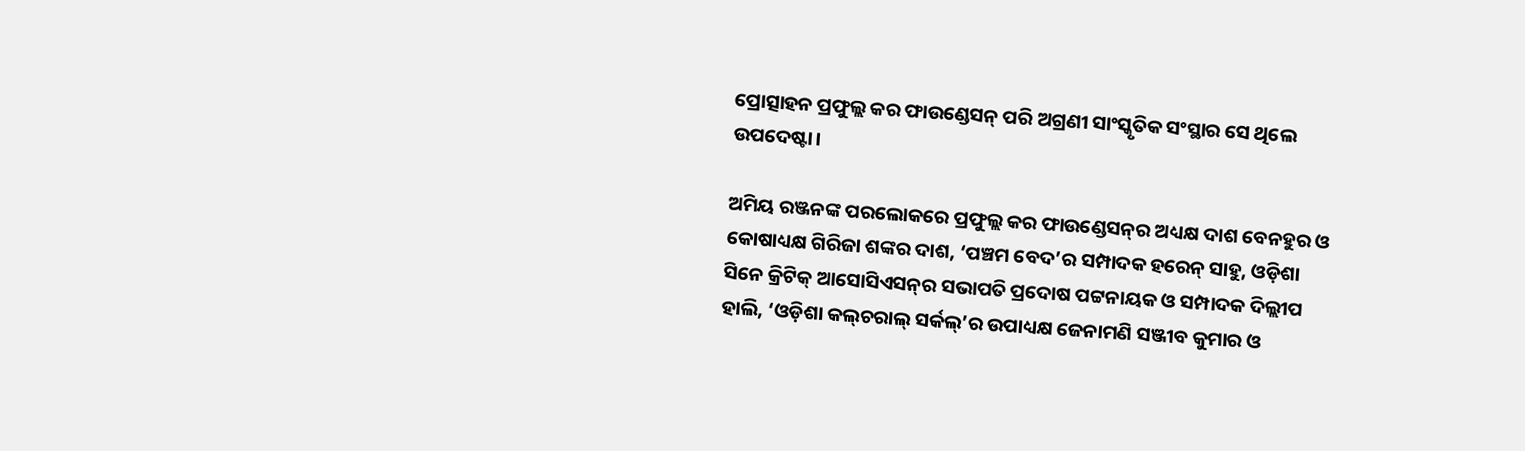ପ୍ରୋତ୍ସାହନ ପ୍ରଫୁଲ୍ଲ କର ଫାଉଣ୍ଡେସନ୍ ପରି ଅଗ୍ରଣୀ ସାଂସ୍କୃତିକ ସଂସ୍ଥାର ସେ ଥିଲେ ଉପଦେଷ୍ଟା।

ଅମିୟ ରଞ୍ଜନଙ୍କ ପରଲୋକରେ ପ୍ରଫୁଲ୍ଲ କର ଫାଉଣ୍ଡେସନ୍‌ର ଅଧ୍ୟକ୍ଷ ଦାଶ ବେନହୁର ଓ କୋଷାଧ୍ୟକ୍ଷ ଗିରିଜା ଶଙ୍କର ଦାଶ, ‘ପଞ୍ଚମ ବେଦ’ର ସମ୍ପାଦକ ହରେନ୍ ସାହୁ, ଓଡ଼ିଶା ସିନେ କ୍ରିଟିକ୍ ଆସୋସିଏସନ୍‌ର ସଭାପତି ପ୍ରଦୋଷ ପଟ୍ଟନାୟକ ଓ ସମ୍ପାଦକ ଦିଲ୍ଲୀପ ହାଲି, ‘ଓଡ଼ିଶା କଲ୍‌ଚରାଲ୍ ସର୍କଲ୍‌’ର ଉପାଧ୍ୟକ୍ଷ ଜେନାମଣି ସଞ୍ଜୀବ କୁମାର ଓ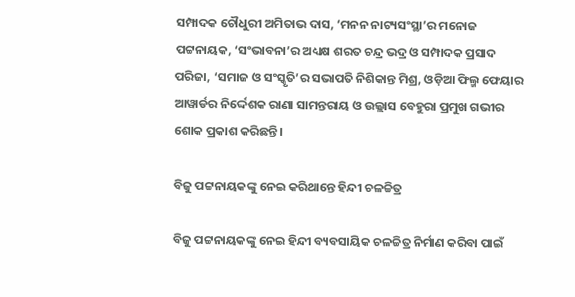ସମ୍ପାଦକ ଚୌଧୁରୀ ଅମିତାଭ ଦାସ, ‘ମନନ ନାଟ୍ୟସଂସ୍ଥା’ର ମନୋଜ ପଟ୍ଟନାୟକ, ‘ସଂଭାବନା’ର ଅଧ୍ୟକ୍ଷ ଶରତ ଚନ୍ଦ୍ର ଭଦ୍ର ଓ ସମ୍ପାଦକ ପ୍ରସାଦ ପରିଜା, ‘ସମାଜ ଓ ସଂସ୍କୃତି’ର ସଭାପତି ନିଶିକାନ୍ତ ମିଶ୍ର, ଓଡ଼ିଆ ଫିଲ୍ମ ଫେୟାର ଆୱାର୍ଡର ନିର୍ଦ୍ଦେଶକ ରାଣା ସାମନ୍ତରାୟ ଓ ଉଲ୍ଲାସ ବେହୁରା ପ୍ରମୁଖ ଗଭୀର ଶୋକ ପ୍ରକାଶ କରିଛନ୍ତି।

ବିଜୁ ପଟ୍ଟନାୟକଙ୍କୁ ନେଇ କରିଥାନ୍ତେ ହିନ୍ଦୀ ଚଳଚ୍ଚିତ୍ର

ବିଜୁ ପଟ୍ଟନାୟକଙ୍କୁ ନେଇ ହିନ୍ଦୀ ବ୍ୟବସାୟିକ ଚଳଚ୍ଚିତ୍ର ନିର୍ମାଣ କରିବା ପାଇଁ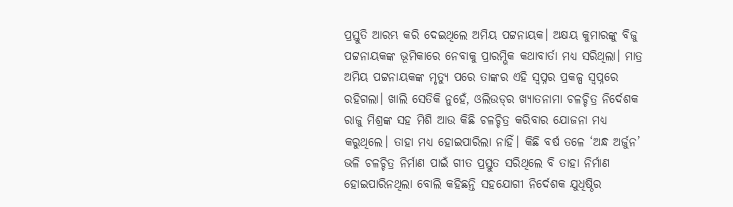ପ୍ରସ୍ତୁତି ଆରମ୍ଭ କରି ଦେଇଥିଲେ ଅମିୟ ପଟ୍ଟନାୟକ। ଅକ୍ଷୟ କୁମାରଙ୍କୁ ବିଜୁ ପଟ୍ଟନାୟକଙ୍କ ଭୂମିକାରେ ନେବାକୁ ପ୍ରାରମ୍ଭିକ କଥାବାର୍ତା ମଧ୍ୟ ସରିଥିଲା। ମାତ୍ର ଅମିୟ ପଟ୍ଟନାୟକଙ୍କ ମୃତ୍ୟୁ ପରେ ତାଙ୍କର ଏହି ସ୍ବପ୍ନର ପ୍ରକଳ୍ପ ସ୍ବପ୍ନରେ ରହିଗଲା। ଖାଲି ସେତିକି ନୁହେଁ, ଓଲିଉଡ୍‌ର ଖ୍ୟାତନାମା ଚଳଚ୍ଚିତ୍ର ନିର୍ଦେଶକ ରାଜୁ ମିଶ୍ରଙ୍କ ସହ ମିଶି ଆଉ କିଛି ଚଳଚ୍ଚିତ୍ର କରିବାର ଯୋଜନା ମଧ୍ୟ କରୁଥିଲେ। ତାହା ମଧ୍ୟ ହୋଇପାରିଲା ନାହିଁ। କିଛି ବର୍ଷ ତଳେ ‘ଅନ୍ଧ ଅର୍ଜୁନ’ ଭଳି ଚଳଚ୍ଚିତ୍ର ନିର୍ମାଣ ପାଇଁ ଗୀତ ପ୍ରସ୍ତୁତ ସରିଥିଲେ ବି ତାହା ନିର୍ମାଣ ହୋଇପାରିନଥିଲା ବୋଲି କହିଛନ୍ତି ସହଯୋଗୀ ନିର୍ଦେଶକ ଯୁଧିଷ୍ଠିର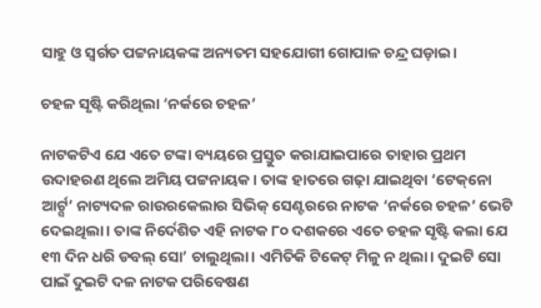ସାହୁ ଓ ସ୍ବର୍ଗତ ପଟ୍ଟନାୟକଙ୍କ ଅନ୍ୟତମ ସହଯୋଗୀ ଗୋପାଳ ଚନ୍ଦ୍ର ଘଡ଼ାଇ।

ଚହଳ ସୃଷ୍ଟି କରିଥିଲା ‘ନର୍କରେ ଚହଳ’

ନାଟକଟିଏ ଯେ ଏତେ ଟଙ୍କା ବ୍ୟୟରେ ପ୍ରସ୍ତୁତ କରାଯାଇପାରେ ତାହାର ପ୍ରଥମ ଉଦାହରଣ ଥିଲେ ଅମିୟ ପଟ୍ଟନାୟକ। ତାଙ୍କ ହାତରେ ଗଢ଼ା ଯାଇଥିବା ‘ଟେକ୍‌ନୋ ଆର୍ଟ‌୍ସ’ ନାଟ୍ୟଦଳ ରାଉରକେଲାର ସିଭିକ୍‌ ସେଣ୍ଟରରେ ନାଟକ ‘ନର୍କରେ ଚହଳ’ ଭେଟି ଦେଇଥିଲା। ତାଙ୍କ ନିର୍ଦେଶିତ ଏହି ନାଟକ ୮୦ ଦଶକରେ ଏତେ ଚହଳ ସୃଷ୍ଟି କଲା ଯେ ୧୩ ଦିନ ଧରି ଡବଲ୍‌ ସୋ’ ଚାଲୁଥିଲା। ଏମିତିକି ଟିକେଟ୍‌ ମିଳୁ ନ ଥିଲା। ଦୁଇଟି ସୋ ପାଇଁ ଦୁଇଟି ଦଳ ନାଟକ ପରିବେଷଣ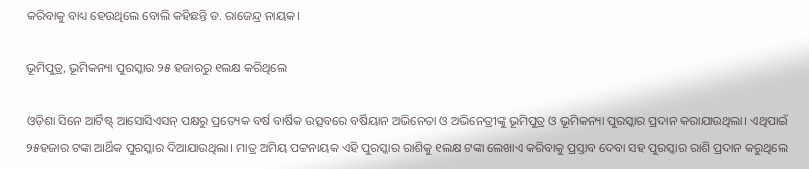କରିବାକୁ ବାଧ୍ୟ ହେଉଥିଲେ ବୋଲି କହିଛନ୍ତି ଡ. ରାଜେନ୍ଦ୍ର ନାୟକ।

ଭୂମିପୁତ୍ର, ଭୂମିକନ୍ୟା ପୁରସ୍କାର ୨୫ ହଜାରରୁ ୧ଲକ୍ଷ କରିଥିଲେ

ଓଡ଼ିଶା ସିନେ ଆର୍ଟିଷ୍ଟ୍‌ ଆସୋସିଏସନ୍‌ ପକ୍ଷରୁ ପ୍ରତ୍ୟେକ ବର୍ଷ ବାର୍ଷିକ ଉତ୍ସବରେ ବର୍ଷିୟାନ ଅଭିନେତା ଓ ଅଭିନେତ୍ରୀଙ୍କୁ ଭୂମିପୁତ୍ର ଓ ଭୂମିକନ୍ୟା ପୁରସ୍କାର ପ୍ରଦାନ କରାଯାଉଥିଲା। ଏଥିପାଇଁ ୨୫ହଜାର ଟଙ୍କା ଆର୍ଥିକ ପୁରସ୍କାର ଦିଆଯାଉଥିଲା। ମାତ୍ର ଅମିୟ ପଟ୍ଟନାୟକ ଏହି ପୁରସ୍କାର ରାଶିକୁ ୧ଲକ୍ଷ ଟଙ୍କା ଲେଖାଏ କରିବାକୁ ପ୍ରସ୍ତାବ ଦେବା ସହ ପୁରସ୍କାର ରାଶି ପ୍ରଦାନ କରୁଥିଲେ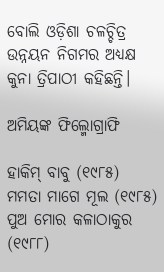ବୋଲି ଓଡ଼ିଶା ଚଳଚ୍ଚିତ୍ର ଉନ୍ନୟନ ନିଗମର ଅଧ୍ୟକ୍ଷ କୁନା ତ୍ରିପାଠୀ କହିଛନ୍ତି।

ଅମିୟଙ୍କ ଫିଲ୍ମୋଗ୍ରାଫି

ହାକିମ୍‌ ବାବୁ (୧୯୮୫)
ମମତା ମାଗେ ମୂଲ (୧୯୮୫)
ପୁଅ ମୋର କଳାଠାକୁର (୧୯୮୮)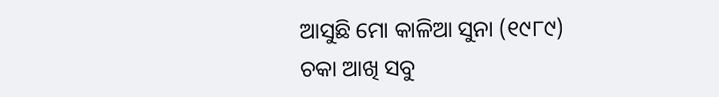ଆସୁଛି ମୋ କାଳିଆ ସୁନା (୧୯୮୯)
ଚକା ଆଖି ସବୁ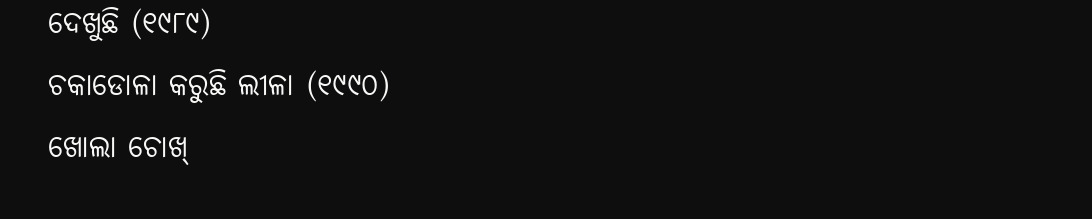ଦେଖୁଛି (୧୯୮୯)
ଚକାଡୋଳା କରୁଛି ଲୀଳା (୧୯୯୦)
ଖୋଲା ଚୋଖ୍‌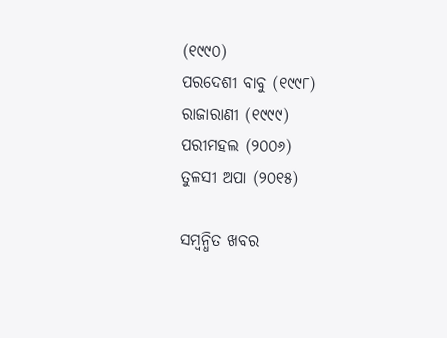(୧୯୯୦)
ପରଦେଶୀ ବାବୁ (୧୯୯୮)
ରାଜାରାଣୀ (୧୯୯୯)
ପରୀମହଲ (୨୦୦୬)
ତୁଳସୀ ଅପା (୨୦୧୫)

ସମ୍ବନ୍ଧିତ ଖବର